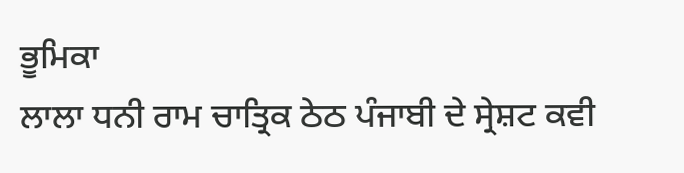ਭੂਮਿਕਾ
ਲਾਲਾ ਧਨੀ ਰਾਮ ਚਾਤ੍ਰਿਕ ਠੇਠ ਪੰਜਾਬੀ ਦੇ ਸ੍ਰੇਸ਼ਟ ਕਵੀ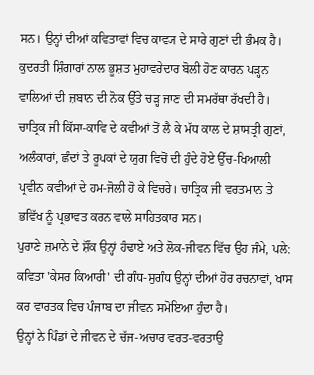ਸਨ। ਉਨ੍ਹਾਂ ਦੀਆਂ ਕਵਿਤਾਵਾਂ ਵਿਚ ਕਾਵ੍ਯ ਦੇ ਸਾਰੇ ਗੁਣਾਂ ਦੀ ਭੰਮਕ ਹੈ। ਕੁਦਰਤੀ ਸ਼ਿੰਗਾਰਾਂ ਨਾਲ ਭੂਸ਼ਤ ਮੁਹਾਵਰੇਦਾਰ ਬੋਲੀ ਹੋਣ ਕਾਰਨ ਪੜ੍ਹਨ ਵਾਲਿਆਂ ਦੀ ਜ਼ਬਾਨ ਦੀ ਨੋਕ ਉੱਤੇ ਚੜ੍ਹ ਜਾਣ ਦੀ ਸਮਰੱਥਾ ਰੱਖਦੀ ਹੈ। ਚਾਤ੍ਰਿਕ ਜੀ ਕਿੱਸਾ-ਕਾਵਿ ਦੇ ਕਵੀਆਂ ਤੋਂ ਲੈ ਕੇ ਮੱਧ ਕਾਲ ਦੇ ਸ਼ਾਸਤ੍ਰੀ ਗੁਣਾਂ, ਅਲੰਕਾਰਾਂ, ਛੰਦਾਂ ਤੇ ਰੂਪਕਾਂ ਦੇ ਯੁਗ ਵਿਚੋਂ ਦੀ ਹੁੰਦੇ ਹੋਏ ਉੱਚ-ਖਿਆਲੀ ਪ੍ਰਵੀਨ ਕਵੀਆਂ ਦੇ ਹਮ-ਜੋਲੀ ਹੋ ਕੇ ਵਿਚਰੇ। ਚਾਤ੍ਰਿਕ ਜੀ ਵਰਤਮਾਨ ਤੇ ਭਵਿੱਖ ਨੂੰ ਪ੍ਰਭਾਵਤ ਕਰਨ ਵਾਲੇ ਸਾਹਿਤਕਾਰ ਸਨ।
ਪੁਰਾਣੇ ਜ਼ਮਾਨੇ ਦੇ ਸ਼ੌਂਕ ਉਨ੍ਹਾਂ ਹੰਢਾਏ ਅਤੇ ਲੋਕ-ਜੀਵਨ ਵਿੱਚ ਉਹ ਜੰਮੇ, ਪਲੇ: ਕਵਿਤਾ 'ਕੇਸਰ ਕਿਆਰੀ' ਦੀ ਗੰਧ-ਸੁਗੰਧ ਉਨ੍ਹਾਂ ਦੀਆਂ ਹੋਰ ਰਚਨਾਵਾਂ, ਖਾਸ ਕਰ ਵਾਰਤਕ ਵਿਚ ਪੰਜਾਬ ਦਾ ਜੀਵਨ ਸਮੋਇਆ ਹੁੰਦਾ ਹੈ।
ਉਨ੍ਹਾਂ ਨੇ ਪਿੰਡਾਂ ਦੇ ਜੀਵਨ ਦੇ ਚੱਜ-ਅਚਾਰ ਵਰਤ-ਵਰਤਾਉ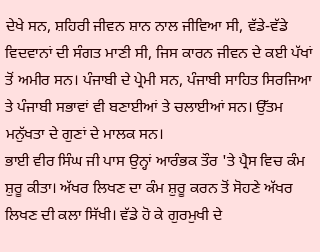ਦੇਖੇ ਸਨ, ਸ਼ਹਿਰੀ ਜੀਵਨ ਸ਼ਾਨ ਨਾਲ ਜੀਵਿਆ ਸੀ, ਵੱਡੇ-ਵੱਡੇ ਵਿਦਵਾਨਾਂ ਦੀ ਸੰਗਤ ਮਾਣੀ ਸੀ, ਜਿਸ ਕਾਰਨ ਜੀਵਨ ਦੇ ਕਈ ਪੱਖਾਂ ਤੋਂ ਅਮੀਰ ਸਨ। ਪੰਜਾਬੀ ਦੇ ਪ੍ਰੇਮੀ ਸਨ, ਪੰਜਾਬੀ ਸਾਹਿਤ ਸਿਰਜਿਆ ਤੇ ਪੰਜਾਬੀ ਸਭਾਵਾਂ ਵੀ ਬਣਾਈਆਂ ਤੇ ਚਲਾਈਆਂ ਸਨ। ਉੱਤਮ ਮਨੁੱਖਤਾ ਦੇ ਗੁਣਾਂ ਦੇ ਮਾਲਕ ਸਨ।
ਭਾਈ ਵੀਰ ਸਿੰਘ ਜੀ ਪਾਸ ਉਨ੍ਹਾਂ ਆਰੰਭਕ ਤੌਰ 'ਤੇ ਪ੍ਰੈਸ ਵਿਚ ਕੰਮ ਸ਼ੁਰੂ ਕੀਤਾ। ਅੱਖਰ ਲਿਖਣ ਦਾ ਕੰਮ ਸ਼ੁਰੂ ਕਰਨ ਤੋਂ ਸੋਹਣੇ ਅੱਖਰ ਲਿਖਣ ਦੀ ਕਲਾ ਸਿੱਖੀ। ਵੱਡੇ ਹੋ ਕੇ ਗੁਰਮੁਖੀ ਦੇ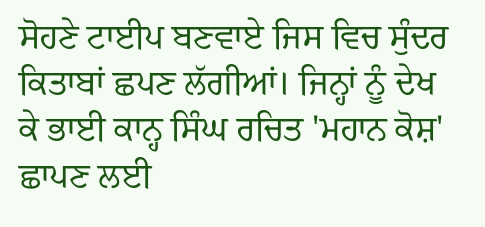ਸੋਹਣੇ ਟਾਈਪ ਬਣਵਾਏ ਜਿਸ ਵਿਚ ਸੁੰਦਰ ਕਿਤਾਬਾਂ ਛਪਣ ਲੱਗੀਆਂ। ਜਿਨ੍ਹਾਂ ਨੂੰ ਦੇਖ ਕੇ ਭਾਈ ਕਾਨ੍ਹ ਸਿੰਘ ਰਚਿਤ 'ਮਹਾਨ ਕੋਸ਼' ਛਾਪਣ ਲਈ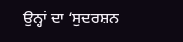ਉਨ੍ਹਾਂ ਦਾ ‘ਸੁਦਰਸ਼ਨ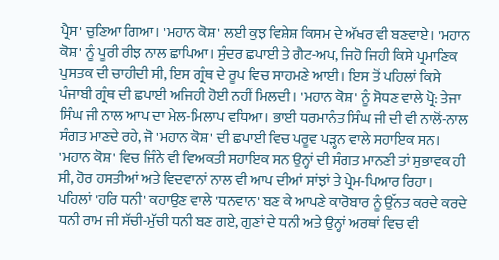ਪ੍ਰੈਸ' ਚੁਣਿਆ ਗਿਆ। 'ਮਹਾਨ ਕੋਸ਼' ਲਈ ਕੁਝ ਵਿਸ਼ੇਸ਼ ਕਿਸਮ ਦੇ ਅੱਖਰ ਵੀ ਬਣਵਾਏ। 'ਮਹਾਨ ਕੋਸ਼' ਨੂੰ ਪੂਰੀ ਰੀਝ ਨਾਲ ਛਾਪਿਆ। ਸੁੰਦਰ ਛਪਾਈ ਤੇ ਗੈਟ-ਅਪ, ਜਿਹੋ ਜਿਹੀ ਕਿਸੇ ਪ੍ਰਮਾਣਿਕ ਪੁਸਤਕ ਦੀ ਚਾਹੀਦੀ ਸੀ, ਇਸ ਗ੍ਰੰਥ ਦੇ ਰੂਪ ਵਿਚ ਸਾਹਮਣੇ ਆਈ। ਇਸ ਤੋਂ ਪਹਿਲਾਂ ਕਿਸੇ
ਪੰਜਾਬੀ ਗ੍ਰੰਥ ਦੀ ਛਪਾਈ ਅਜਿਹੀ ਹੋਈ ਨਹੀਂ ਮਿਲਦੀ। 'ਮਹਾਨ ਕੋਸ਼' ਨੂੰ ਸੋਧਣ ਵਾਲੇ ਪ੍ਰੋ: ਤੇਜਾ ਸਿੰਘ ਜੀ ਨਾਲ ਆਪ ਦਾ ਮੇਲ-ਮਿਲਾਪ ਵਧਿਆ। ਭਾਈ ਧਰਮਾਨੰਤ ਸਿੰਘ ਜੀ ਦੀ ਵੀ ਨਾਲੋਂ-ਨਾਲ ਸੰਗਤ ਮਾਣਦੇ ਰਹੇ, ਜੋ 'ਮਹਾਨ ਕੋਸ਼' ਦੀ ਛਪਾਈ ਵਿਚ ਪਰੂਵ ਪੜ੍ਹਨ ਵਾਲੇ ਸਹਾਇਕ ਸਨ।
'ਮਹਾਨ ਕੋਸ਼' ਵਿਚ ਜਿੰਨੇ ਵੀ ਵਿਅਕਤੀ ਸਹਾਇਕ ਸਨ ਉਨ੍ਹਾਂ ਦੀ ਸੰਗਤ ਮਾਨਣੀ ਤਾਂ ਸੁਭਾਵਕ ਹੀ ਸੀ, ਹੋਰ ਹਸਤੀਆਂ ਅਤੇ ਵਿਦਵਾਨਾਂ ਨਾਲ ਵੀ ਆਪ ਦੀਆਂ ਸਾਂਝਾਂ ਤੇ ਪ੍ਰੇਮ-ਪਿਆਰ ਰਿਹਾ।
ਪਹਿਲਾਂ 'ਹਰਿ ਧਨੀ' ਕਹਾਉਣ ਵਾਲੇ 'ਧਨਵਾਨ' ਬਣ ਕੇ ਆਪਣੇ ਕਾਰੋਬਾਰ ਨੂੰ ਉੱਨਤ ਕਰਦੇ ਕਰਦੇ ਧਨੀ ਰਾਮ ਜੀ ਸੱਚੀ-ਮੁੱਚੀ ਧਨੀ ਬਣ ਗਏ, ਗੁਣਾਂ ਦੇ ਧਨੀ ਅਤੇ ਉਨ੍ਹਾਂ ਅਰਥਾਂ ਵਿਚ ਵੀ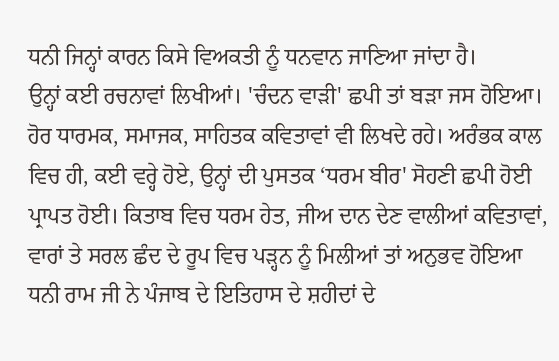ਧਨੀ ਜਿਨ੍ਹਾਂ ਕਾਰਨ ਕਿਸੇ ਵਿਅਕਤੀ ਨੂੰ ਧਨਵਾਨ ਜਾਣਿਆ ਜਾਂਦਾ ਹੈ।
ਉਨ੍ਹਾਂ ਕਈ ਰਚਨਾਵਾਂ ਲਿਖੀਆਂ। 'ਚੰਦਨ ਵਾੜੀ' ਛਪੀ ਤਾਂ ਬੜਾ ਜਸ ਹੋਇਆ। ਹੋਰ ਧਾਰਮਕ, ਸਮਾਜਕ, ਸਾਹਿਤਕ ਕਵਿਤਾਵਾਂ ਵੀ ਲਿਖਦੇ ਰਹੇ। ਅਰੰਭਕ ਕਾਲ ਵਿਚ ਹੀ, ਕਈ ਵਰ੍ਹੇ ਹੋਏ, ਉਨ੍ਹਾਂ ਦੀ ਪੁਸਤਕ ‘ਧਰਮ ਬੀਰ' ਸੋਹਣੀ ਛਪੀ ਹੋਈ ਪ੍ਰਾਪਤ ਹੋਈ। ਕਿਤਾਬ ਵਿਚ ਧਰਮ ਹੇਤ, ਜੀਅ ਦਾਨ ਦੇਣ ਵਾਲੀਆਂ ਕਵਿਤਾਵਾਂ, ਵਾਰਾਂ ਤੇ ਸਰਲ ਛੰਦ ਦੇ ਰੂਪ ਵਿਚ ਪੜ੍ਹਨ ਨੂੰ ਮਿਲੀਆਂ ਤਾਂ ਅਨੁਭਵ ਹੋਇਆ ਧਨੀ ਰਾਮ ਜੀ ਨੇ ਪੰਜਾਬ ਦੇ ਇਤਿਹਾਸ ਦੇ ਸ਼ਹੀਦਾਂ ਦੇ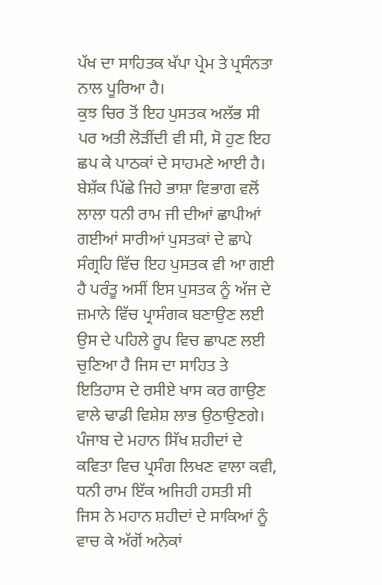ਪੱਖ ਦਾ ਸਾਹਿਤਕ ਖੱਪਾ ਪ੍ਰੇਮ ਤੇ ਪ੍ਰਸੰਨਤਾ ਨਾਲ ਪੂਰਿਆ ਹੈ।
ਕੁਝ ਚਿਰ ਤੋਂ ਇਹ ਪੁਸਤਕ ਅਲੱਭ ਸੀ ਪਰ ਅਤੀ ਲੋੜੀਂਦੀ ਵੀ ਸੀ, ਸੋ ਹੁਣ ਇਹ ਛਪ ਕੇ ਪਾਠਕਾਂ ਦੇ ਸਾਹਮਣੇ ਆਈ ਹੈ। ਬੇਸ਼ੱਕ ਪਿੱਛੇ ਜਿਹੇ ਭਾਸ਼ਾ ਵਿਭਾਗ ਵਲੋਂ ਲਾਲਾ ਧਨੀ ਰਾਮ ਜੀ ਦੀਆਂ ਛਾਪੀਆਂ ਗਈਆਂ ਸਾਰੀਆਂ ਪੁਸਤਕਾਂ ਦੇ ਛਾਪੇ ਸੰਗ੍ਰਹਿ ਵਿੱਚ ਇਹ ਪੁਸਤਕ ਵੀ ਆ ਗਈ ਹੈ ਪਰੰਤੂ ਅਸੀਂ ਇਸ ਪੁਸਤਕ ਨੂੰ ਅੱਜ ਦੇ ਜ਼ਮਾਨੇ ਵਿੱਚ ਪ੍ਰਾਸੰਗਕ ਬਣਾਉਣ ਲਈ ਉਸ ਦੇ ਪਹਿਲੇ ਰੂਪ ਵਿਚ ਛਾਪਣ ਲਈ ਚੁਣਿਆ ਹੈ ਜਿਸ ਦਾ ਸਾਹਿਤ ਤੇ ਇਤਿਹਾਸ ਦੇ ਰਸੀਏ ਖਾਸ ਕਰ ਗਾਉਣ ਵਾਲੇ ਢਾਡੀ ਵਿਸ਼ੇਸ਼ ਲਾਭ ਉਠਾਉਣਗੇ।
ਪੰਜਾਬ ਦੇ ਮਹਾਨ ਸਿੱਖ ਸ਼ਹੀਦਾਂ ਦੇ ਕਵਿਤਾ ਵਿਚ ਪ੍ਰਸੰਗ ਲਿਖਣ ਵਾਲਾ ਕਵੀ, ਧਨੀ ਰਾਮ ਇੱਕ ਅਜਿਹੀ ਹਸਤੀ ਸੀ ਜਿਸ ਨੇ ਮਹਾਨ ਸ਼ਹੀਦਾਂ ਦੇ ਸਾਕਿਆਂ ਨੂੰ ਵਾਚ ਕੇ ਅੱਗੋਂ ਅਨੇਕਾਂ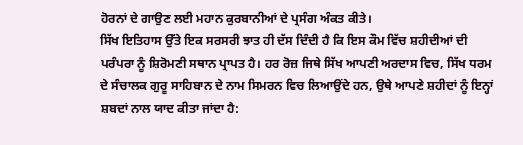ਹੋਰਨਾਂ ਦੇ ਗਾਉਣ ਲਈ ਮਹਾਨ ਕੁਰਬਾਨੀਆਂ ਦੇ ਪ੍ਰਸੰਗ ਅੰਕਤ ਕੀਤੇ।
ਸਿੱਖ ਇਤਿਹਾਸ ਉੱਤੇ ਇਕ ਸਰਸਰੀ ਝਾਤ ਹੀ ਦੱਸ ਦਿੰਦੀ ਹੈ ਕਿ ਇਸ ਕੌਮ ਵਿੱਚ ਸ਼ਹੀਦੀਆਂ ਦੀ ਪਰੰਪਰਾ ਨੂੰ ਸ਼ਿਰੋਮਣੀ ਸਥਾਨ ਪ੍ਰਾਪਤ ਹੈ। ਹਰ ਰੋਜ਼ ਜਿਥੇ ਸਿੱਖ ਆਪਣੀ ਅਰਦਾਸ ਵਿਚ, ਸਿੱਖ ਧਰਮ ਦੇ ਸੰਚਾਲਕ ਗੁਰੂ ਸਾਹਿਬਾਨ ਦੇ ਨਾਮ ਸਿਮਰਨ ਵਿਚ ਲਿਆਉਂਦੇ ਹਨ, ਉਥੇ ਆਪਣੇ ਸ਼ਹੀਦਾਂ ਨੂੰ ਇਨ੍ਹਾਂ ਸ਼ਬਦਾਂ ਨਾਲ ਯਾਦ ਕੀਤਾ ਜਾਂਦਾ ਹੈ: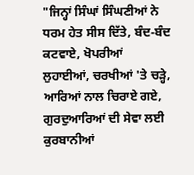"ਜਿਨ੍ਹਾਂ ਸਿੰਘਾਂ ਸਿੰਘਣੀਆਂ ਨੇ ਧਰਮ ਹੇਤ ਸੀਸ ਦਿੱਤੇ, ਬੰਦ-ਬੰਦ ਕਟਵਾਏ, ਖੋਪਰੀਆਂ ਲੁਹਾਈਆਂ, ਚਰਖੀਆਂ 'ਤੇ ਚੜ੍ਹੇ, ਆਰਿਆਂ ਨਾਲ ਚਿਰਾਏ ਗਏ, ਗੁਰਦੁਆਰਿਆਂ ਦੀ ਸੇਵਾ ਲਈ ਕੁਰਬਾਨੀਆਂ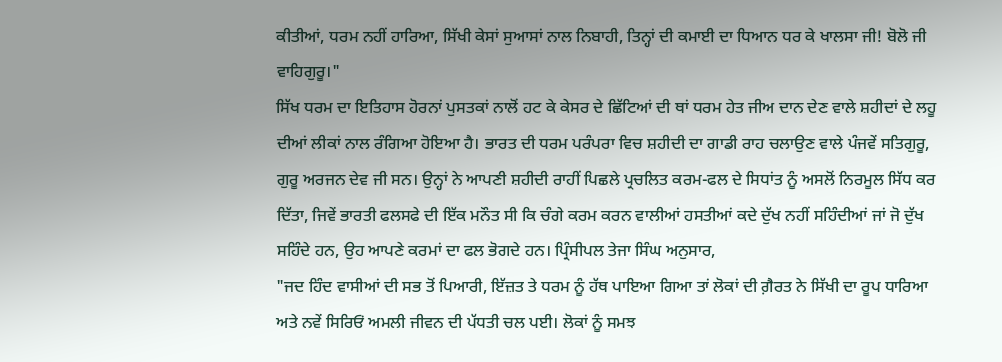ਕੀਤੀਆਂ, ਧਰਮ ਨਹੀਂ ਹਾਰਿਆ, ਸਿੱਖੀ ਕੇਸਾਂ ਸੁਆਸਾਂ ਨਾਲ ਨਿਬਾਹੀ, ਤਿਨ੍ਹਾਂ ਦੀ ਕਮਾਈ ਦਾ ਧਿਆਨ ਧਰ ਕੇ ਖਾਲਸਾ ਜੀ! ਬੋਲੋ ਜੀ ਵਾਹਿਗੁਰੂ।"
ਸਿੱਖ ਧਰਮ ਦਾ ਇਤਿਹਾਸ ਹੋਰਨਾਂ ਪੁਸਤਕਾਂ ਨਾਲੋਂ ਹਟ ਕੇ ਕੇਸਰ ਦੇ ਛਿੱਟਿਆਂ ਦੀ ਥਾਂ ਧਰਮ ਹੇਤ ਜੀਅ ਦਾਨ ਦੇਣ ਵਾਲੇ ਸ਼ਹੀਦਾਂ ਦੇ ਲਹੂ ਦੀਆਂ ਲੀਕਾਂ ਨਾਲ ਰੰਗਿਆ ਹੋਇਆ ਹੈ। ਭਾਰਤ ਦੀ ਧਰਮ ਪਰੰਪਰਾ ਵਿਚ ਸ਼ਹੀਦੀ ਦਾ ਗਾਡੀ ਰਾਹ ਚਲਾਉਣ ਵਾਲੇ ਪੰਜਵੇਂ ਸਤਿਗੁਰੂ, ਗੁਰੂ ਅਰਜਨ ਦੇਵ ਜੀ ਸਨ। ਉਨ੍ਹਾਂ ਨੇ ਆਪਣੀ ਸ਼ਹੀਦੀ ਰਾਹੀਂ ਪਿਛਲੇ ਪ੍ਰਚਲਿਤ ਕਰਮ-ਫਲ ਦੇ ਸਿਧਾਂਤ ਨੂੰ ਅਸਲੋਂ ਨਿਰਮੂਲ ਸਿੱਧ ਕਰ ਦਿੱਤਾ, ਜਿਵੇਂ ਭਾਰਤੀ ਫਲਸਫੇ ਦੀ ਇੱਕ ਮਨੌਤ ਸੀ ਕਿ ਚੰਗੇ ਕਰਮ ਕਰਨ ਵਾਲੀਆਂ ਹਸਤੀਆਂ ਕਦੇ ਦੁੱਖ ਨਹੀਂ ਸਹਿੰਦੀਆਂ ਜਾਂ ਜੋ ਦੁੱਖ ਸਹਿੰਦੇ ਹਨ, ਉਹ ਆਪਣੇ ਕਰਮਾਂ ਦਾ ਫਲ ਭੋਗਦੇ ਹਨ। ਪ੍ਰਿੰਸੀਪਲ ਤੇਜਾ ਸਿੰਘ ਅਨੁਸਾਰ,
"ਜਦ ਹਿੰਦ ਵਾਸੀਆਂ ਦੀ ਸਭ ਤੋਂ ਪਿਆਰੀ, ਇੱਜ਼ਤ ਤੇ ਧਰਮ ਨੂੰ ਹੱਥ ਪਾਇਆ ਗਿਆ ਤਾਂ ਲੋਕਾਂ ਦੀ ਗ਼ੈਰਤ ਨੇ ਸਿੱਖੀ ਦਾ ਰੂਪ ਧਾਰਿਆ ਅਤੇ ਨਵੇਂ ਸਿਰਿਓਂ ਅਮਲੀ ਜੀਵਨ ਦੀ ਪੱਧਤੀ ਚਲ ਪਈ। ਲੋਕਾਂ ਨੂੰ ਸਮਝ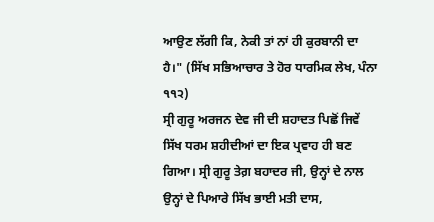ਆਉਣ ਲੱਗੀ ਕਿ, ਨੇਕੀ ਤਾਂ ਨਾਂ ਹੀ ਕੁਰਬਾਨੀ ਦਾ ਹੈ।" (ਸਿੱਖ ਸਭਿਆਚਾਰ ਤੇ ਹੋਰ ਧਾਰਮਿਕ ਲੇਖ, ਪੰਨਾ ੧੧੨)
ਸ੍ਰੀ ਗੁਰੂ ਅਰਜਨ ਦੇਵ ਜੀ ਦੀ ਸ਼ਹਾਦਤ ਪਿਛੋਂ ਜਿਵੇਂ ਸਿੱਖ ਧਰਮ ਸ਼ਹੀਦੀਆਂ ਦਾ ਇਕ ਪ੍ਰਵਾਹ ਹੀ ਬਣ ਗਿਆ। ਸ੍ਰੀ ਗੁਰੂ ਤੇਗ਼ ਬਹਾਦਰ ਜੀ, ਉਨ੍ਹਾਂ ਦੇ ਨਾਲ ਉਨ੍ਹਾਂ ਦੇ ਪਿਆਰੇ ਸਿੱਖ ਭਾਈ ਮਤੀ ਦਾਸ,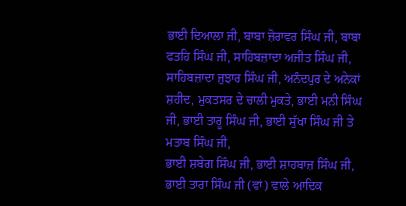ਭਾਈ ਦਿਆਲਾ ਜੀ, ਬਾਬਾ ਜ਼ੋਰਾਵਰ ਸਿੰਘ ਜੀ, ਬਾਬਾ ਫਤਹਿ ਸਿੰਘ ਜੀ, ਸਾਹਿਬਜ਼ਾਦਾ ਅਜੀਤ ਸਿੰਘ ਜੀ, ਸਾਹਿਬਜ਼ਾਦਾ ਜੁਝਾਰ ਸਿੰਘ ਜੀ, ਅਨੰਦਪੁਰ ਦੇ ਅਨੇਕਾਂ ਸ਼ਹੀਦ, ਮੁਕਤਸਰ ਦੇ ਚਾਲੀ ਮੁਕਤੇ, ਭਾਈ ਮਨੀ ਸਿੰਘ ਜੀ, ਭਾਈ ਤਾਰੂ ਸਿੰਘ ਜੀ, ਭਾਈ ਸੁੱਖਾ ਸਿੰਘ ਜੀ ਤੇ ਮਤਾਬ ਸਿੰਘ ਜੀ,
ਭਾਈ ਸ਼ਬੇਗ ਸਿੰਘ ਜੀ, ਭਾਈ ਸ਼ਾਹਬਾਜ਼ ਸਿੰਘ ਜੀ, ਭਾਈ ਤਾਰਾ ਸਿੰਘ ਜੀ (ਵਾਂ) ਵਾਲੇ ਆਦਿਕ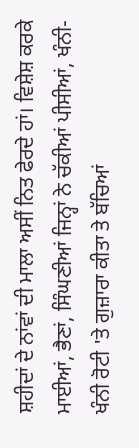ਸ਼ਹੀਦਾਂ ਦੇ ਨਾਂਵਾਂ ਦੀ ਮਾਲਾ ਅਸੀਂ ਨਿਤ ਫੇਰਦੇ ਹਾਂ। ਵਿਸ਼ੇਸ਼ ਕਰਕੇ ਮਾਈਆਂ, ਭੈਣਾਂ, ਸਿੰਘਣੀਆਂ ਜਿਨ੍ਹਾਂ ਨੇ ਚੱਕੀਆਂ ਪੀਸੀਆਂ, ਖੰਨੀ-ਖੰਨੀ ਰੋਟੀ 'ਤੇ ਗੁਜ਼ਾਰਾ ਕੀਤਾ ਤੇ ਬੱਚਿਆਂ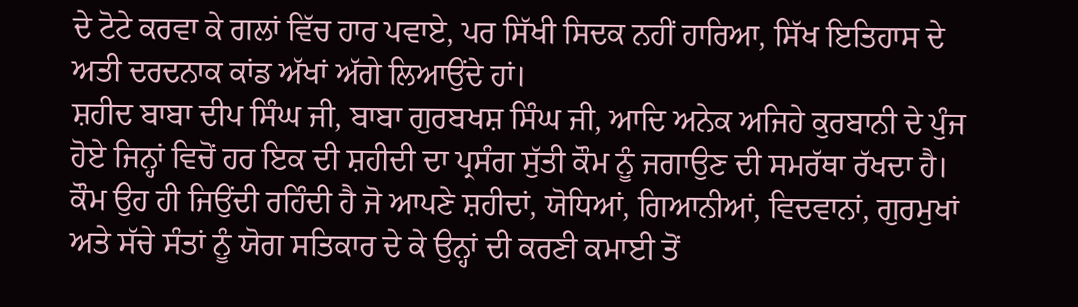ਦੇ ਟੋਟੇ ਕਰਵਾ ਕੇ ਗਲਾਂ ਵਿੱਚ ਹਾਰ ਪਵਾਏ, ਪਰ ਸਿੱਖੀ ਸਿਦਕ ਨਹੀਂ ਹਾਰਿਆ, ਸਿੱਖ ਇਤਿਹਾਸ ਦੇ ਅਤੀ ਦਰਦਨਾਕ ਕਾਂਡ ਅੱਖਾਂ ਅੱਗੇ ਲਿਆਉਂਦੇ ਹਾਂ।
ਸ਼ਹੀਦ ਬਾਬਾ ਦੀਪ ਸਿੰਘ ਜੀ, ਬਾਬਾ ਗੁਰਬਖਸ਼ ਸਿੰਘ ਜੀ, ਆਦਿ ਅਨੇਕ ਅਜਿਹੇ ਕੁਰਬਾਨੀ ਦੇ ਪੁੰਜ ਹੋਏ ਜਿਨ੍ਹਾਂ ਵਿਚੋਂ ਹਰ ਇਕ ਦੀ ਸ਼ਹੀਦੀ ਦਾ ਪ੍ਰਸੰਗ ਸੁੱਤੀ ਕੌਮ ਨੂੰ ਜਗਾਉਣ ਦੀ ਸਮਰੱਥਾ ਰੱਖਦਾ ਹੈ। ਕੌਮ ਉਹ ਹੀ ਜਿਉਂਦੀ ਰਹਿੰਦੀ ਹੈ ਜੋ ਆਪਣੇ ਸ਼ਹੀਦਾਂ, ਯੋਧਿਆਂ, ਗਿਆਨੀਆਂ, ਵਿਦਵਾਨਾਂ, ਗੁਰਮੁਖਾਂ ਅਤੇ ਸੱਚੇ ਸੰਤਾਂ ਨੂੰ ਯੋਗ ਸਤਿਕਾਰ ਦੇ ਕੇ ਉਨ੍ਹਾਂ ਦੀ ਕਰਣੀ ਕਮਾਈ ਤੋਂ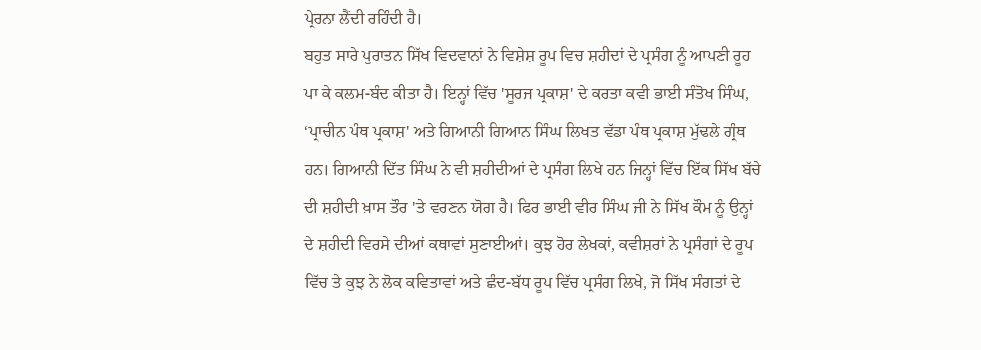ਪ੍ਰੇਰਨਾ ਲੈਂਦੀ ਰਹਿੰਦੀ ਹੈ।
ਬਹੁਤ ਸਾਰੇ ਪੁਰਾਤਨ ਸਿੱਖ ਵਿਦਵਾਨਾਂ ਨੇ ਵਿਸ਼ੇਸ਼ ਰੂਪ ਵਿਚ ਸ਼ਹੀਦਾਂ ਦੇ ਪ੍ਰਸੰਗ ਨੂੰ ਆਪਣੀ ਰੂਹ ਪਾ ਕੇ ਕਲਮ-ਬੰਦ ਕੀਤਾ ਹੈ। ਇਨ੍ਹਾਂ ਵਿੱਚ 'ਸੂਰਜ ਪ੍ਰਕਾਸ਼' ਦੇ ਕਰਤਾ ਕਵੀ ਭਾਈ ਸੰਤੋਖ ਸਿੰਘ, ‘ਪ੍ਰਾਚੀਨ ਪੰਥ ਪ੍ਰਕਾਸ਼' ਅਤੇ ਗਿਆਨੀ ਗਿਆਨ ਸਿੰਘ ਲਿਖਤ ਵੱਡਾ ਪੰਥ ਪ੍ਰਕਾਸ਼ ਮੁੱਢਲੇ ਗ੍ਰੰਥ ਹਨ। ਗਿਆਨੀ ਦਿੱਤ ਸਿੰਘ ਨੇ ਵੀ ਸ਼ਹੀਦੀਆਂ ਦੇ ਪ੍ਰਸੰਗ ਲਿਖੇ ਹਨ ਜਿਨ੍ਹਾਂ ਵਿੱਚ ਇੱਕ ਸਿੱਖ ਬੱਚੇ ਦੀ ਸ਼ਹੀਦੀ ਖ਼ਾਸ ਤੌਰ 'ਤੇ ਵਰਣਨ ਯੋਗ ਹੈ। ਫਿਰ ਭਾਈ ਵੀਰ ਸਿੰਘ ਜੀ ਨੇ ਸਿੱਖ ਕੌਮ ਨੂੰ ਉਨ੍ਹਾਂ ਦੇ ਸ਼ਹੀਦੀ ਵਿਰਸੇ ਦੀਆਂ ਕਥਾਵਾਂ ਸੁਣਾਈਆਂ। ਕੁਝ ਹੋਰ ਲੇਖਕਾਂ, ਕਵੀਸ਼ਰਾਂ ਨੇ ਪ੍ਰਸੰਗਾਂ ਦੇ ਰੂਪ ਵਿੱਚ ਤੇ ਕੁਝ ਨੇ ਲੋਕ ਕਵਿਤਾਵਾਂ ਅਤੇ ਛੰਦ-ਬੱਧ ਰੂਪ ਵਿੱਚ ਪ੍ਰਸੰਗ ਲਿਖੇ, ਜੋ ਸਿੱਖ ਸੰਗਤਾਂ ਦੇ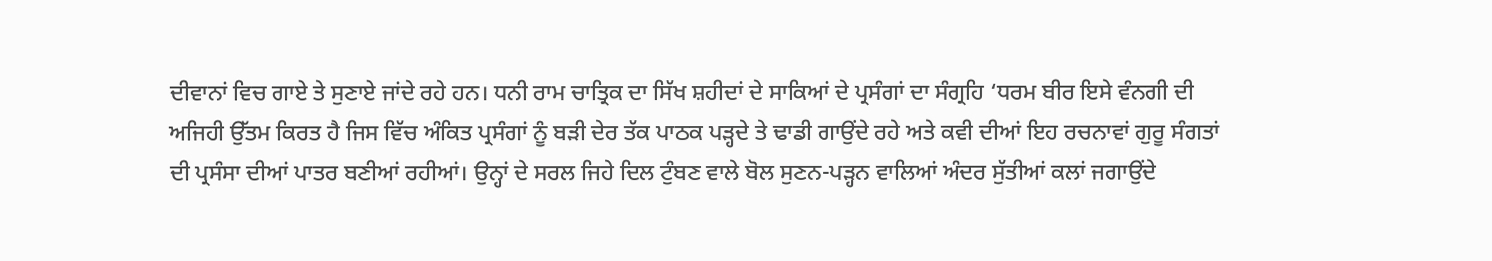ਦੀਵਾਨਾਂ ਵਿਚ ਗਾਏ ਤੇ ਸੁਣਾਏ ਜਾਂਦੇ ਰਹੇ ਹਨ। ਧਨੀ ਰਾਮ ਚਾਤ੍ਰਿਕ ਦਾ ਸਿੱਖ ਸ਼ਹੀਦਾਂ ਦੇ ਸਾਕਿਆਂ ਦੇ ਪ੍ਰਸੰਗਾਂ ਦਾ ਸੰਗ੍ਰਹਿ ‘ਧਰਮ ਬੀਰ ਇਸੇ ਵੰਨਗੀ ਦੀ ਅਜਿਹੀ ਉੱਤਮ ਕਿਰਤ ਹੈ ਜਿਸ ਵਿੱਚ ਅੰਕਿਤ ਪ੍ਰਸੰਗਾਂ ਨੂੰ ਬੜੀ ਦੇਰ ਤੱਕ ਪਾਠਕ ਪੜ੍ਹਦੇ ਤੇ ਢਾਡੀ ਗਾਉਂਦੇ ਰਹੇ ਅਤੇ ਕਵੀ ਦੀਆਂ ਇਹ ਰਚਨਾਵਾਂ ਗੁਰੂ ਸੰਗਤਾਂ ਦੀ ਪ੍ਰਸੰਸਾ ਦੀਆਂ ਪਾਤਰ ਬਣੀਆਂ ਰਹੀਆਂ। ਉਨ੍ਹਾਂ ਦੇ ਸਰਲ ਜਿਹੇ ਦਿਲ ਟੁੰਬਣ ਵਾਲੇ ਬੋਲ ਸੁਣਨ-ਪੜ੍ਹਨ ਵਾਲਿਆਂ ਅੰਦਰ ਸੁੱਤੀਆਂ ਕਲਾਂ ਜਗਾਉਂਦੇ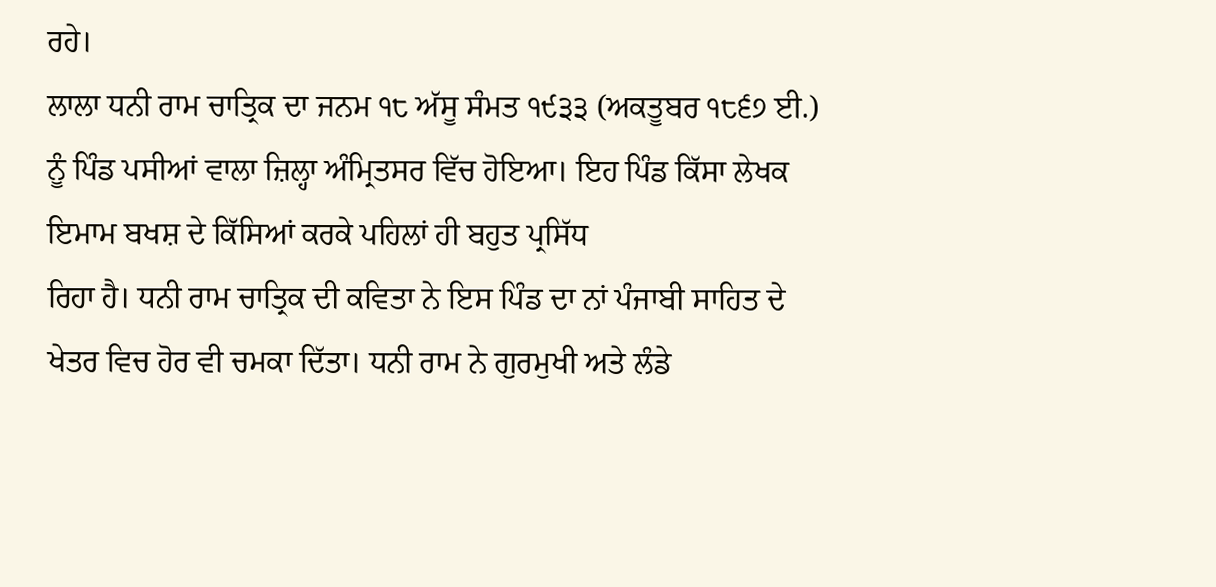ਰਹੇ।
ਲਾਲਾ ਧਨੀ ਰਾਮ ਚਾਤ੍ਰਿਕ ਦਾ ਜਨਮ ੧੮ ਅੱਸੂ ਸੰਮਤ ੧੯੩੩ (ਅਕਤੂਬਰ ੧੮੬੭ ਈ.) ਨੂੰ ਪਿੰਡ ਪਸੀਆਂ ਵਾਲਾ ਜ਼ਿਲ੍ਹਾ ਅੰਮ੍ਰਿਤਸਰ ਵਿੱਚ ਹੋਇਆ। ਇਹ ਪਿੰਡ ਕਿੱਸਾ ਲੇਖਕ ਇਮਾਮ ਬਖਸ਼ ਦੇ ਕਿੱਸਿਆਂ ਕਰਕੇ ਪਹਿਲਾਂ ਹੀ ਬਹੁਤ ਪ੍ਰਸਿੱਧ
ਰਿਹਾ ਹੈ। ਧਨੀ ਰਾਮ ਚਾਤ੍ਰਿਕ ਦੀ ਕਵਿਤਾ ਨੇ ਇਸ ਪਿੰਡ ਦਾ ਨਾਂ ਪੰਜਾਬੀ ਸਾਹਿਤ ਦੇ ਖੇਤਰ ਵਿਚ ਹੋਰ ਵੀ ਚਮਕਾ ਦਿੱਤਾ। ਧਨੀ ਰਾਮ ਨੇ ਗੁਰਮੁਖੀ ਅਤੇ ਲੰਡੇ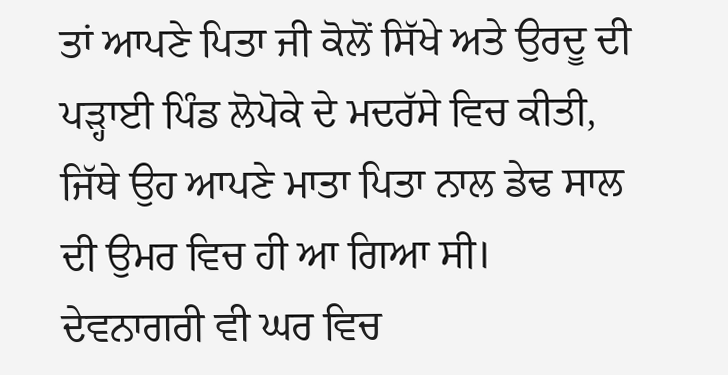ਤਾਂ ਆਪਣੇ ਪਿਤਾ ਜੀ ਕੋਲੋਂ ਸਿੱਖੇ ਅਤੇ ਉਰਦੂ ਦੀ ਪੜ੍ਹਾਈ ਪਿੰਡ ਲੋਪੋਕੇ ਦੇ ਮਦਰੱਸੇ ਵਿਚ ਕੀਤੀ, ਜਿੱਥੇ ਉਹ ਆਪਣੇ ਮਾਤਾ ਪਿਤਾ ਨਾਲ ਡੇਢ ਸਾਲ ਦੀ ਉਮਰ ਵਿਚ ਹੀ ਆ ਗਿਆ ਸੀ। ਦੇਵਨਾਗਰੀ ਵੀ ਘਰ ਵਿਚ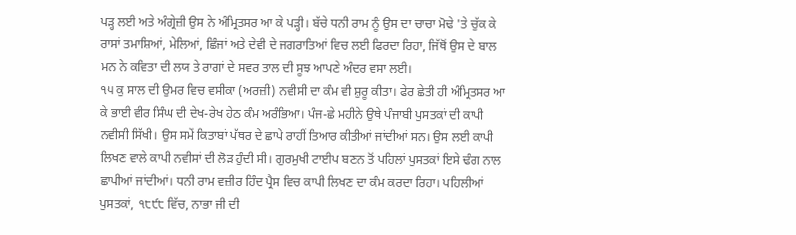ਪੜ੍ਹ ਲਈ ਅਤੇ ਅੰਗ੍ਰੇਜ਼ੀ ਉਸ ਨੇ ਅੰਮ੍ਰਿਤਸਰ ਆ ਕੇ ਪੜ੍ਹੀ। ਬੱਚੇ ਧਨੀ ਰਾਮ ਨੂੰ ਉਸ ਦਾ ਚਾਚਾ ਮੋਢੇ 'ਤੇ ਚੁੱਕ ਕੇ ਰਾਸਾਂ ਤਮਾਸ਼ਿਆਂ, ਮੇਲਿਆਂ, ਛਿੰਜਾਂ ਅਤੇ ਦੇਵੀ ਦੇ ਜਗਰਾਤਿਆਂ ਵਿਚ ਲਈ ਫਿਰਦਾ ਰਿਹਾ, ਜਿੱਥੋਂ ਉਸ ਦੇ ਬਾਲ ਮਨ ਨੇ ਕਵਿਤਾ ਦੀ ਲਯ ਤੇ ਰਾਗਾਂ ਦੇ ਸਵਰ ਤਾਲ ਦੀ ਸੂਝ ਆਪਣੇ ਅੰਦਰ ਵਸਾ ਲਈ।
੧੫ ਕੁ ਸਾਲ ਦੀ ਉਮਰ ਵਿਚ ਵਸੀਕਾ (ਅਰਜ਼ੀ) ਨਵੀਸੀ ਦਾ ਕੰਮ ਵੀ ਸ਼ੁਰੂ ਕੀਤਾ। ਫੇਰ ਛੇਤੀ ਹੀ ਅੰਮ੍ਰਿਤਸਰ ਆ ਕੇ ਭਾਈ ਵੀਰ ਸਿੰਘ ਦੀ ਦੇਖ-ਰੇਖ ਹੇਠ ਕੰਮ ਅਰੰਭਿਆ। ਪੰਜ-ਛੇ ਮਹੀਨੇ ਉਥੇ ਪੰਜਾਬੀ ਪੁਸਤਕਾਂ ਦੀ ਕਾਪੀ ਨਵੀਸੀ ਸਿੱਖੀ। ਉਸ ਸਮੇਂ ਕਿਤਾਬਾਂ ਪੱਥਰ ਦੇ ਛਾਪੇ ਰਾਹੀਂ ਤਿਆਰ ਕੀਤੀਆਂ ਜਾਂਦੀਆਂ ਸਨ। ਉਸ ਲਈ ਕਾਪੀ ਲਿਖਣ ਵਾਲੇ ਕਾਪੀ ਨਵੀਸਾਂ ਦੀ ਲੋੜ ਹੁੰਦੀ ਸੀ। ਗੁਰਮੁਖੀ ਟਾਈਪ ਬਣਨ ਤੋਂ ਪਹਿਲਾਂ ਪੁਸਤਕਾਂ ਇਸੇ ਢੰਗ ਨਾਲ ਛਾਪੀਆਂ ਜਾਂਦੀਆਂ। ਧਨੀ ਰਾਮ ਵਜ਼ੀਰ ਹਿੰਦ ਪ੍ਰੈਸ ਵਿਚ ਕਾਪੀ ਲਿਖਣ ਦਾ ਕੰਮ ਕਰਦਾ ਰਿਹਾ। ਪਹਿਲੀਆਂ ਪੁਸਤਕਾਂ, ੧੮੯੮ ਵਿੱਚ, ਨਾਭਾ ਜੀ ਦੀ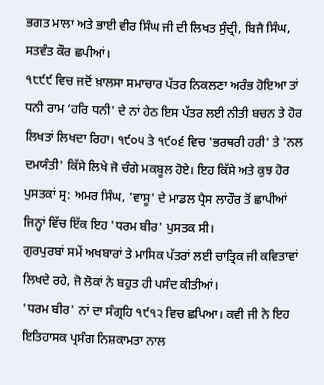ਭਗਤ ਮਾਲਾ ਅਤੇ ਭਾਈ ਵੀਰ ਸਿੰਘ ਜੀ ਦੀ ਲਿਖਤ ਸੁੰਦ੍ਰੀ, ਬਿਜੈ ਸਿੰਘ, ਸਤਵੰਤ ਕੌਰ ਛਪੀਆਂ।
੧੮੯੯ ਵਿਚ ਜਦੋਂ ਖ਼ਾਲਸਾ ਸਮਾਚਾਰ ਪੱਤਰ ਨਿਕਲਣਾ ਅਰੰਭ ਹੋਇਆ ਤਾਂ ਧਨੀ ਰਾਮ ‘ਹਰਿ ਧਨੀ' ਦੇ ਨਾਂ ਹੇਠ ਇਸ ਪੱਤਰ ਲਈ ਨੀਤੀ ਬਚਨ ਤੇ ਹੋਰ ਲਿਖਤਾਂ ਲਿਖਦਾ ਰਿਹਾ। ੧੯੦੫ ਤੇ ੧੯੦੬ ਵਿਚ 'ਭਰਥਰੀ ਹਰੀ' ਤੇ 'ਨਲ ਦਮਯੰਤੀ' ਕਿੱਸੇ ਲਿਖੇ ਜੋ ਚੰਗੇ ਮਕਬੂਲ ਹੋਏ। ਇਹ ਕਿੱਸੇ ਅਤੇ ਕੁਝ ਹੋਰ ਪੁਸਤਕਾਂ ਸ੍ਰ: ਅਮਰ ਸਿੰਘ, 'ਵਾਸੂ' ਦੇ ਮਾਡਲ ਪ੍ਰੈਸ ਲਾਹੌਰ ਤੋਂ ਛਾਪੀਆਂ ਜਿਨ੍ਹਾਂ ਵਿੱਚ ਇੱਕ ਇਹ 'ਧਰਮ ਬੀਰ' ਪੁਸਤਕ ਸੀ।
ਗੁਰਪੁਰਬਾਂ ਸਮੇਂ ਅਖਬਾਰਾਂ ਤੇ ਮਾਸਿਕ ਪੱਤਰਾਂ ਲਈ ਚਾਤ੍ਰਿਕ ਜੀ ਕਵਿਤਾਵਾਂ ਲਿਖਦੇ ਰਹੇ, ਜੋ ਲੋਕਾਂ ਨੇ ਬਹੁਤ ਹੀ ਪਸੰਦ ਕੀਤੀਆਂ।
'ਧਰਮ ਬੀਰ' ਨਾਂ ਦਾ ਸੰਗ੍ਰਹਿ ੧੯੧੨ ਵਿਚ ਛਪਿਆ। ਕਵੀ ਜੀ ਨੇ ਇਹ ਇਤਿਹਾਸਕ ਪ੍ਰਸੰਗ ਨਿਸ਼ਕਾਮਤਾ ਨਾਲ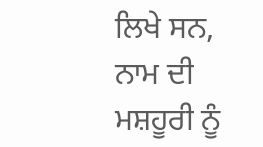ਲਿਖੇ ਸਨ, ਨਾਮ ਦੀ ਮਸ਼ਹੂਰੀ ਨੂੰ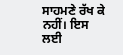ਸਾਹਮਣੇ ਰੱਖ ਕੇ ਨਹੀਂ। ਇਸ ਲਈ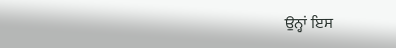ਉਨ੍ਹਾਂ ਇਸ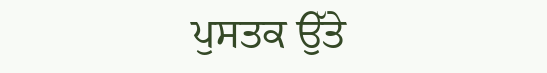ਪੁਸਤਕ ਉੱਤੇ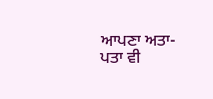ਆਪਣਾ ਅਤਾ-ਪਤਾ ਵੀ